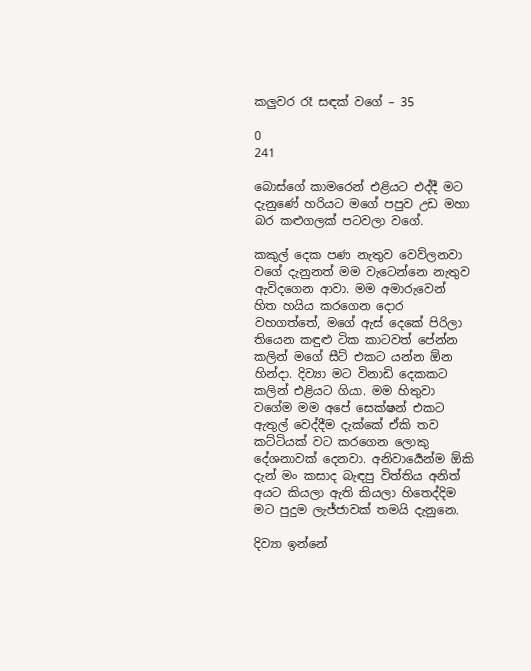කලුවර රෑ සඳක් වගේ – 35

0
241

බොස්ගේ කාමරෙන් එළියට එද්දී මට දැනුණේ හරියට මගේ පපුව උඩ මහා බර කළුගලක් පටවලා වගේ.

කකුල් දෙක පණ නැතුව වෙව්ලනවා වගේ දැනුනත් මම වැටෙන්නෙ නැතුව ඇවිදගෙන ආවා. මම අමාරුවෙන් හිත හයිය කරගෙන දොර වහගත්තේ, මගේ ඇස් දෙකේ පිරිලා තියෙන කඳුළු ටික කාටවත් පේන්න කලින් මගේ සීට් එකට යන්න ඕන හින්දා. දිව්‍යා මට විනාඩි දෙකකට කලින් එළියට ගියා. මම හිතුවා වගේම මම අපේ සෙක්ෂන් එකට ඇතුල් වෙද්දීම දැක්කේ ඒකි තව කට්ටියක් වට කරගෙන ලොකු දේශනාවක් දෙනවා. අනිවාර්‍යෙන්ම ඕකි දැන් මං කසාද බැඳපු විත්තිය අනිත් අයට කියලා ඇති කියලා හිතෙද්දිම මට පුදුම ලැජ්ජාවක් තමයි දැනුනෙ.

දිව්‍යා ඉන්නේ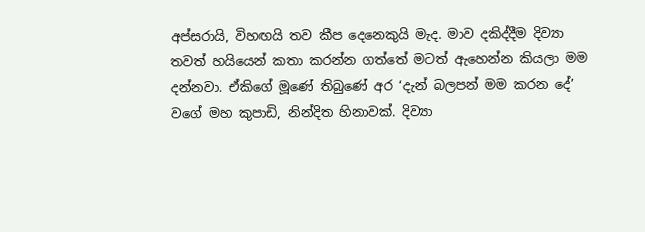අප්සරායි, විහඟයි තව කීප දෙනෙකුයි මැද. මාව දකිද්දීම දිව්‍යා තවත් හයියෙන් කතා කරන්න ගත්තේ මටත් ඇහෙන්න කියලා මම දන්නවා. ඒකිගේ මූණේ තිබුණේ අර ‘දැන් බලපන් මම කරන දේ’ වගේ මහ කුපාඩි, නින්දිත හිනාවක්. දිව්‍යා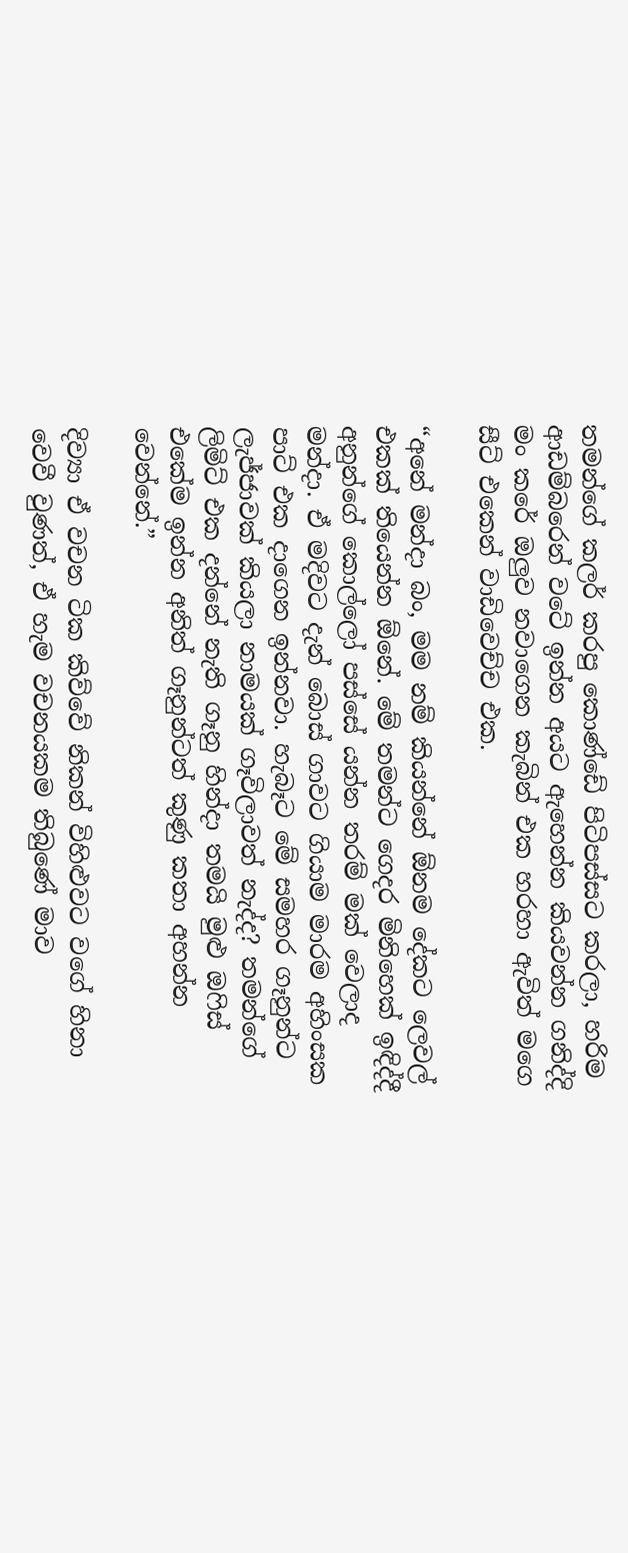තමන්ගේ කලර් කරපු කොණ්ඩේ පිටිපස්සට කරලා, හරිම ආඩම්බරෙන් වටේ ඉන්න අයට ඇහෙන්න කියවන්න ගනිද්දි මං කරේ ඔලුව නවාගෙන කැබින් එක හරහා ඇවිත් මගෙ සීට් එකෙන් වාඩිවෙච්ච එක.

“අනේ මන්දා බං, මම නම් කියන්නේ ඕනම දේකට ලෙවල් එකක් තියෙන්න ඕනේ. මේ තමන්ට ගෙදර මිනිහෙක් ඉඳිද්දී අනුන්ගේ කොල්ලෝ පස්සේ යන්න තරම් මක් වෙලාද මන්දා. ඒ මදිවට දැන් බොස් ගාවට ගියාම මාරම අහිංසක පාට් එක දාගෙන ඉන්නවා. හැබෑට මේ සමහර ගෑනුන්ට ලැජ්ජාවක් කියලා නාමයක් ගෑවිලාවත් නැද්ද? තමන්ගේ ලිමිට් එක දන්නේ නැති ගෑනු හින්දා තමයි මුළු ඔෆිස් එකේම ඉන්න අනිත් ගෑනුන්ටත් කුණු කතා අහන්න වෙන්නේ.”

දිව්‍යා ඒ වචන ටික කිව්වේ නිකන් විහිළුවට වගේ හිනා වෙවී වුණත්, ඒ හැම වචනයකම තිබුණේ මාව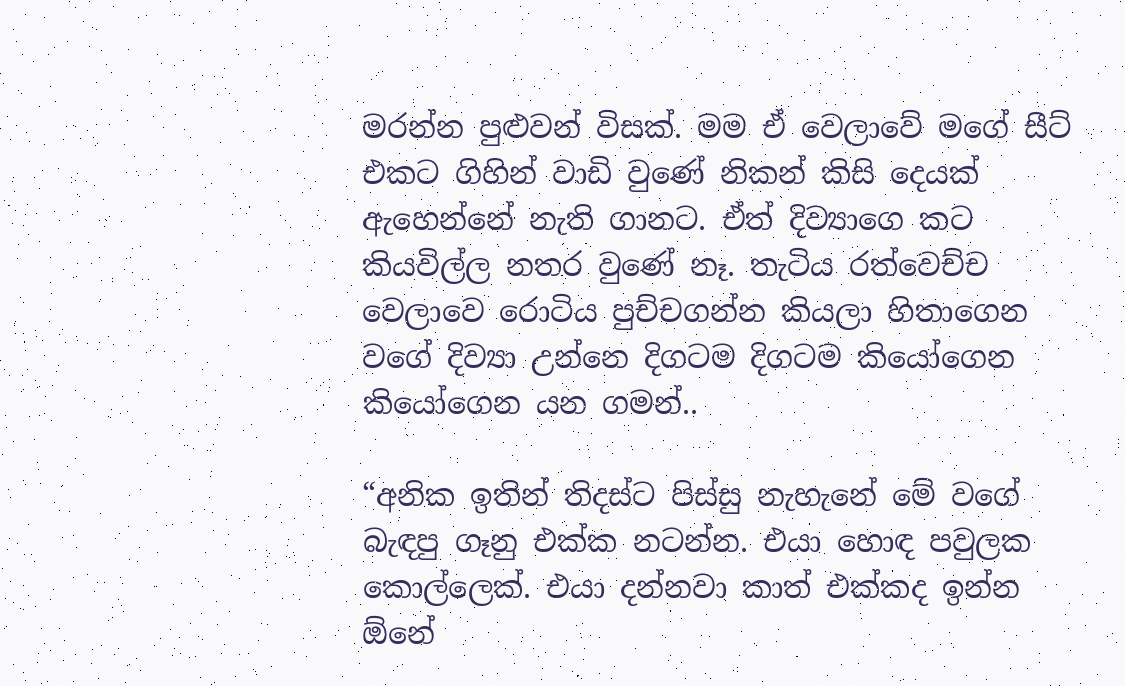මරන්න පුළුවන් විසක්. මම ඒ වෙලාවේ මගේ සීට් එකට ගිහින් වාඩි වුණේ නිකන් කිසි දෙයක් ඇහෙන්නේ නැති ගානට. ඒත් දිව්‍යාගෙ කට කියවිල්ල නතර වුණේ නෑ. තැටිය රත්වෙච්ච වෙලාවෙ රොටිය පුච්චගන්න කියලා හිතාගෙන වගේ දිව්‍යා උන්නෙ දිගටම දිගටම කියෝගෙන කියෝගෙන යන ගමන්..

“අනික ඉතින් තිදස්ට පිස්සු නැහැනේ මේ වගේ බැඳපු ගෑනු එක්ක නටන්න. එයා හොඳ පවුලක කොල්ලෙක්. එයා දන්නවා කාත් එක්කද ඉන්න ඕනේ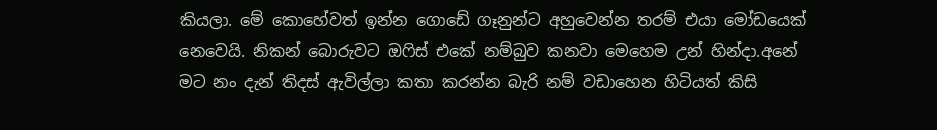කියලා. මේ කොහේවත් ඉන්න ගොඩේ ගෑනුන්ට අහුවෙන්න තරම් එයා මෝඩයෙක් නෙවෙයි. නිකන් බොරුවට ඔෆිස් එකේ නම්බුව කනවා මෙහෙම උන් හින්දා.අනේ මට නං දැන් තිදස් ඇවිල්ලා කතා කරන්න බැරි නම් වඩාහෙන හිටියත් කිසි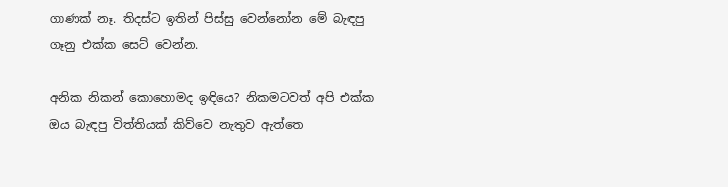ගාණක් නෑ. තිදස්ට ඉතින් පිස්සු වෙන්නෝන මේ බැඳපු ගෑනු එක්ක සෙට් වෙන්න.

අනික නිකන් කොහොමද ඉඳියෙ? නිකමටවත් අපි එක්ක ඔය බැඳපු විත්තියක් කිව්වෙ නැතුව ඇත්තෙ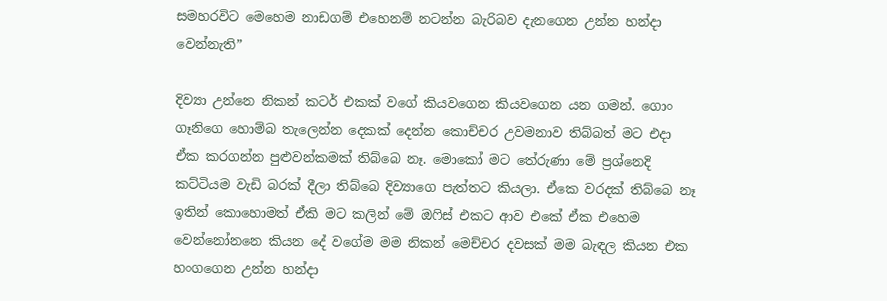සමහරවිට මෙහෙම නාඩගම් එහෙනම් නටන්න බැරිබව දැනගෙන උන්න හන්දා වෙන්නැති”

දිව්‍යා උන්නෙ නිකන් කටර් එකක් වගේ කියවගෙන කියවගෙන යන ගමන්. ගොං ගෑනිගෙ හොම්බ තැලෙන්න දෙකක් දෙන්න කොච්චර උවමනාව තිබ්බත් මට එදා ඒක කරගන්න පුළුවන්කමක් තිබ්බෙ නෑ. මොකෝ මට තේරුණා මේ ප්‍රශ්නෙදි කට්ටියම වැඩි බරක් දීලා තිබ්බෙ දිව්‍යාගෙ පැත්තට කියලා. ඒකෙ වරදක් තිබ්බෙ නෑ ඉතින් කොහොමත් ඒකි මට කලින් මේ ඔෆිස් එකට ආව එකේ ඒක එහෙම වෙන්නෝනනෙ කියන දේ වගේම මම නිකන් මෙච්චර දවසක් මම බැඳල කියන එක හංගගෙන උන්න හන්දා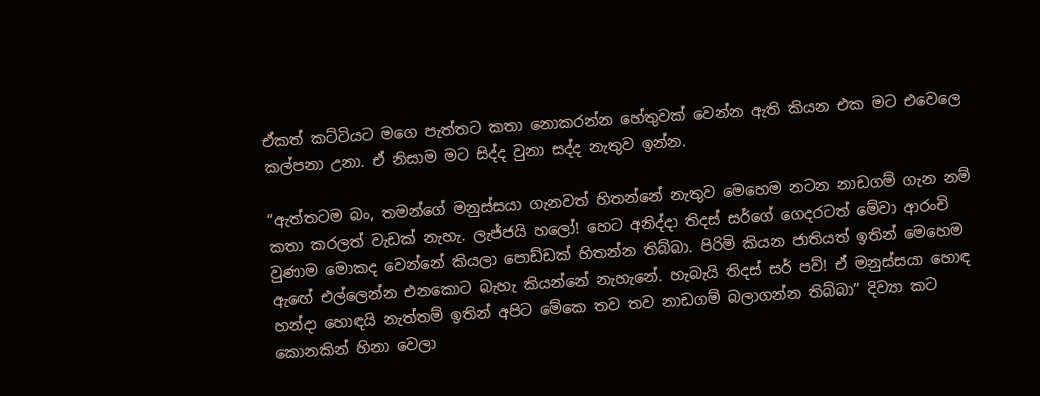ඒකත් කට්ටියට මගෙ පැත්තට කතා නොකරන්න හේතුවක් වෙන්න ඇති කියන එක මට එවෙලෙ කල්පනා උනා. ඒ නිසාම මට සිද්ද වුනා සද්ද නැතුව ඉන්න.

“ඇත්තටම බං, තමන්ගේ මනුස්සයා ගැනවත් හිතන්නේ නැතුව මෙහෙම නටන නාඩගම් ගැන නම් කතා කරලත් වැඩක් නැහැ. ලැජ්ජයි හලෝ! හෙට අනිද්දා තිදස් සර්ගේ ගෙදරටත් මේවා ආරංචි වුණාම මොකද වෙන්නේ කියලා පොඩ්ඩක් හිතන්න තිබ්බා. පිරිමි කියන ජාතියත් ඉතින් මෙහෙම ඇඟේ එල්ලෙන්න එනකොට බැහැ කියන්නේ නැහැනේ. හැබැයි තිදස් සර් පව්! ඒ මනුස්සයා හොඳ හන්දා හොඳයි නැත්තම් ඉතින් අපිට මේකෙ තව තව නාඩගම් බලාගන්න තිබ්බා” දිව්‍යා කට කොනකින් හිනා වෙලා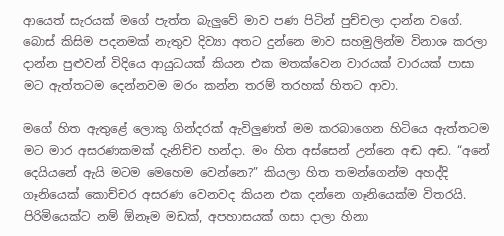ආයෙත් සැරයක් මගේ පැත්ත බැලුවේ මාව පණ පිටින් පුච්චලා දාන්න වගේ. බොස් කිසිම පදනමක් නැතුව දිව්‍යා අතට දුන්නෙ මාව සහමුලින්ම විනාශ කරලා දාන්න පුළුවන් විදියෙ ආයුධයක් කියන එක මතක්වෙන වාරයක් වාරයක් පාසා මට ඇත්තටම දෙන්නවම මරං කන්න තරම් තරහක් හිතට ආවා.

මගේ හිත ඇතුළේ ලොකු ගින්දරක් ඇවිලුණත් මම කරබාගෙන හිටියෙ ඇත්තටම මට මාර අසරණකමක් දැනිච්ච හන්දා. මං හිත අස්සෙන් උන්නෙ අඬ අඬ. “අනේ දෙයියනේ ඇයි මටම මෙහෙම වෙන්නෙ?” කියලා හිත තමන්ගෙන්ම අහද්දි ගෑනියෙක් කොච්චර අසරණ වෙනවද කියන එක දන්නෙ ගෑනියෙක්ම විතරයි. පිරිමියෙක්ට නම් ඕනෑම මඩක්, අපහාසයක් ගසා දාලා හිනා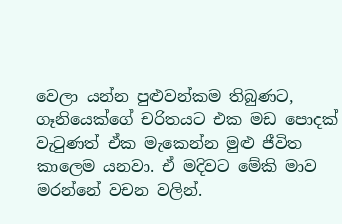වෙලා යන්න පුළුවන්කම තිබුණට, ගෑනියෙක්ගේ චරිතයට එක මඩ පොදක් වැටුණත් ඒක මැකෙන්න මුළු ජීවිත කාලෙම යනවා. ඒ මදිවට මේකි මාව මරන්නේ වචන වලින්.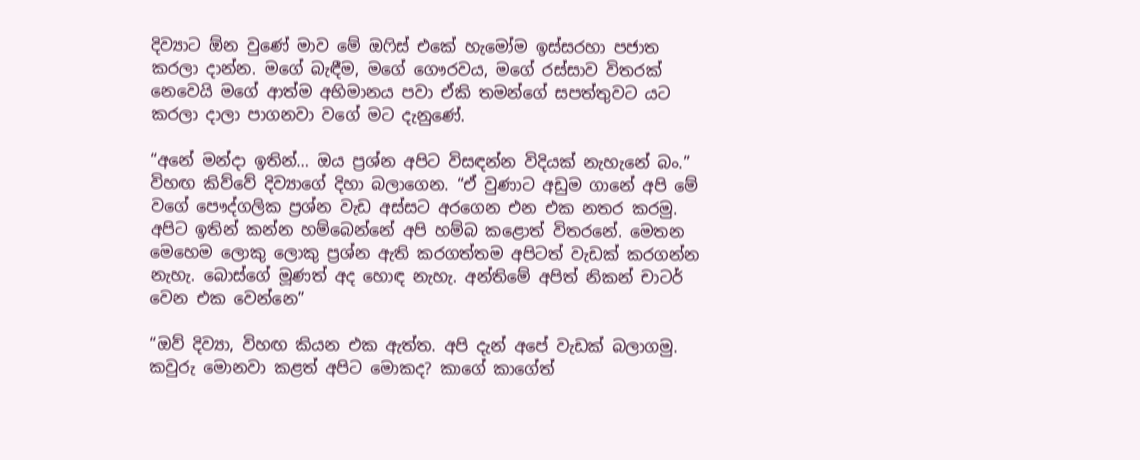දිව්‍යාට ඕන වුණේ මාව මේ ඔෆිස් එකේ හැමෝම ඉස්සරහා පජාත කරලා දාන්න. මගේ බැඳීම, මගේ ගෞරවය, මගේ රස්සාව විතරක් නෙවෙයි මගේ ආත්ම අභිමානය පවා ඒකි තමන්ගේ සපත්තුවට යට කරලා දාලා පාගනවා වගේ මට දැනුණේ.

“අනේ මන්දා ඉතින්… ඔය ප්‍රශ්න අපිට විසඳන්න විදියක් නැහැනේ බං.” විහඟ කිව්වේ දිව්‍යාගේ දිහා බලාගෙන. “ඒ වුණාට අඩුම ගානේ අපි මේ වගේ පෞද්ගලික ප්‍රශ්න වැඩ අස්සට අරගෙන එන එක නතර කරමු. අපිට ඉතින් කන්න හම්බෙන්නේ අපි හම්බ කළොත් විතරනේ. මෙතන මෙහෙම ලොකු ලොකු ප්‍රශ්න ඇති කරගත්තම අපිටත් වැඩක් කරගන්න නැහැ. බොස්ගේ මූණත් අද හොඳ නැහැ. අන්තිමේ අපිත් නිකන් චාටර් වෙන එක වෙන්නෙ”

“ඔව් දිව්‍යා, විහඟ කියන එක ඇත්ත. අපි දැන් අපේ වැඩක් බලාගමු. කවුරු මොනවා කළත් අපිට මොකද? කාගේ කාගේත්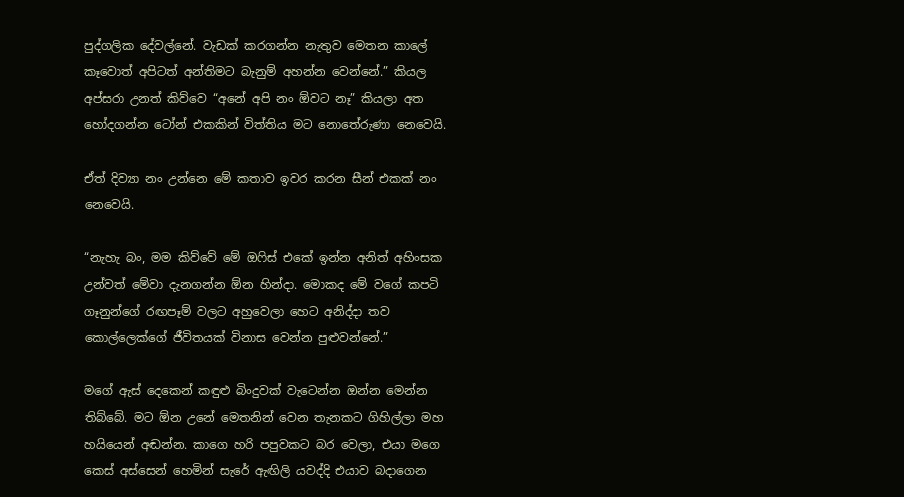පුද්ගලික දේවල්නේ. වැඩක් කරගන්න නැතුව මෙතන කාලේ කෑවොත් අපිටත් අන්තිමට බැනුම් අහන්න වෙන්නේ.” කියල අප්සරා උනත් කිව්වෙ “අනේ අපි නං ඕවට නෑ” කියලා අත හෝදගන්න ටෝන් එකකින් විත්තිය මට නොතේරුණා නෙවෙයි.

ඒත් දිව්‍යා නං උන්නෙ මේ කතාව ඉවර කරන සීන් එකක් නං නෙවෙයි.

“නැහැ බං, මම කිව්වේ මේ ඔෆිස් එකේ ඉන්න අනිත් අහිංසක උන්වත් මේවා දැනගන්න ඕන හින්දා. මොකද මේ වගේ කපටි ගෑනුන්ගේ රඟපෑම් වලට අහුවෙලා හෙට අනිද්දා තව කොල්ලෙක්ගේ ජීවිතයක් විනාස වෙන්න පුළුවන්නේ.”

මගේ ඇස් දෙකෙන් කඳුළු බිංදුවක් වැටෙන්න ඔන්න මෙන්න තිබ්බේ. මට ඕන උනේ මෙතනින් වෙන තැනකට ගිහිල්ලා මහ හයියෙන් අඬන්න. කාගෙ හරි පපුවකට බර වෙලා, එයා මගෙ කෙස් අස්සෙන් හෙමින් සැරේ ඇඟිලි යවද්දි එයාව බදාගෙන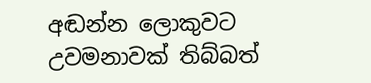අඬන්න ලොකුවට උවමනාවක් තිබ්බත්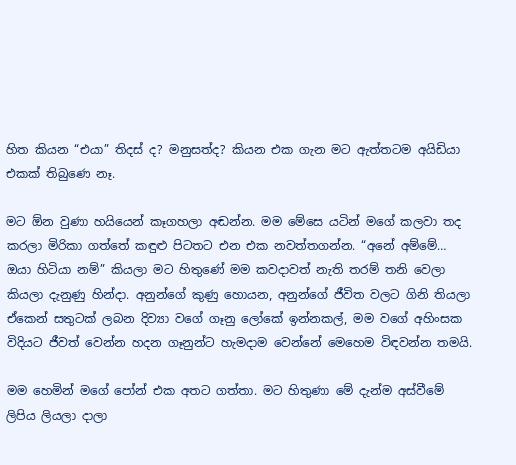හිත කියන “එයා” තිදස් ද? මනුසත්ද? කියන එක ගැන මට ඇත්තටම අයිඩියා එකක් තිබුණෙ නෑ.

මට ඕන වුණා හයියෙන් කෑගහලා අඬන්න. මම මේසෙ යටින් මගේ කලවා තද කරලා මිරිකා ගත්තේ කඳුළු පිටතට එන එක නවත්තගන්න. “අනේ අම්මේ… ඔයා හිටියා නම්” කියලා මට හිතුණේ මම කවදාවත් නැති තරම් තනි වෙලා කියලා දැනුණු හින්දා. අනුන්ගේ කුණු හොයන, අනුන්ගේ ජීවිත වලට ගිනි තියලා ඒකෙන් සතුටක් ලබන දිව්‍යා වගේ ගෑනු ලෝකේ ඉන්නකල්, මම වගේ අහිංසක විදියට ජීවත් වෙන්න හදන ගෑනුන්ට හැමදාම වෙන්නේ මෙහෙම විඳවන්න තමයි.

මම හෙමින් මගේ පෝන් එක අතට ගත්තා. මට හිතුණා මේ දැන්ම අස්වීමේ ලිපිය ලියලා දාලා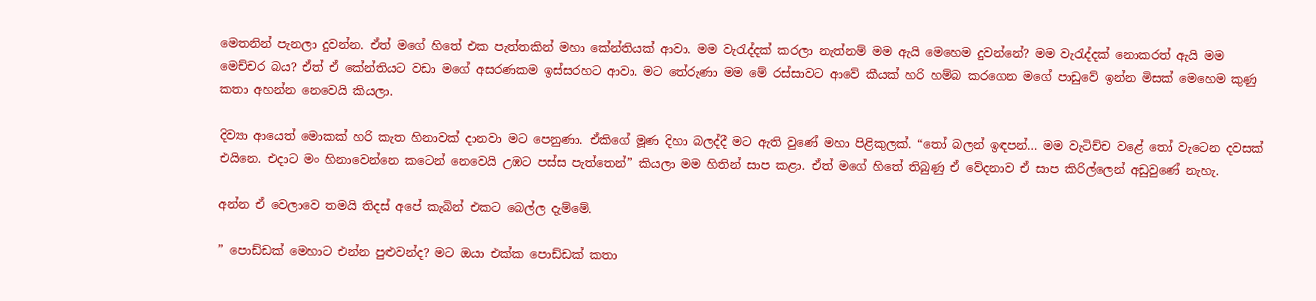මෙතනින් පැනලා දුවන්න. ඒත් මගේ හිතේ එක පැත්තකින් මහා කේන්තියක් ආවා. මම වැරැද්දක් කරලා නැත්නම් මම ඇයි මෙහෙම දුවන්නේ? මම වැරැද්දක් නොකරත් ඇයි මම මෙච්චර බය? ඒත් ඒ කේන්තියට වඩා මගේ අසරණකම ඉස්සරහට ආවා. මට තේරුණා මම මේ රස්සාවට ආවේ කීයක් හරි හම්බ කරගෙන මගේ පාඩුවේ ඉන්න මිසක් මෙහෙම කුණු කතා අහන්න නෙවෙයි කියලා.

දිව්‍යා ආයෙත් මොකක් හරි කැත හිනාවක් දානවා මට පෙනුණා. ඒකිගේ මූණ දිහා බලද්දී මට ඇති වුණේ මහා පිළිකුලක්. “තෝ බලන් ඉඳපන්… මම වැටිච්ච වළේ තෝ වැටෙන දවසක් එයිනෙ. එදාට මං හිනාවෙන්නෙ කටෙන් නෙවෙයි උඹට පස්ස පැත්තෙන්” කියලා මම හිතින් සාප කළා. ඒත් මගේ හිතේ තිබුණු ඒ වේදනාව ඒ සාප කිරිල්ලෙන් අඩුවුණේ නැහැ.

අන්න ඒ වෙලාවෙ තමයි තිදස් අපේ කැබින් එකට බෙල්ල දැම්මේ.

” පොඩ්ඩක් මෙහාට එන්න පුළුවන්ද? මට ඔයා එක්ක පොඩ්ඩක් කතා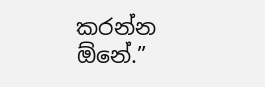කරන්න ඕනේ.”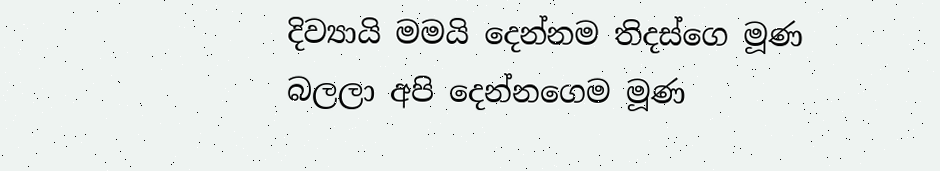දිව්‍යායි මමයි දෙන්නම තිදස්ගෙ මූණ බලලා අපි දෙන්නගෙම මූණ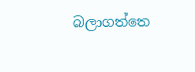බලාගත්තෙ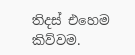තිදස් එහෙම කිව්වම.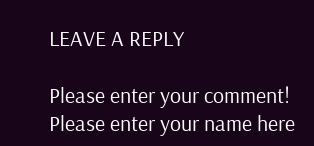LEAVE A REPLY

Please enter your comment!
Please enter your name here